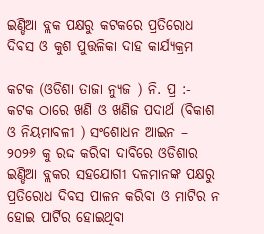ଇଣ୍ଡିଆ ବ୍ଲକ ପକ୍ଷରୁ କଟକରେ ପ୍ରତିରୋଧ ଦିବସ ଓ କୁଶ ପୁତ୍ତଳିକା ଦାହ କାର୍ଯ୍ୟକ୍ରମ

କଟକ (ଓଡିଶା ତାଜା ନ୍ୟୁଜ ) ନି. ପ୍ର :- କଟକ ଠାରେ ଖଣି ଓ ଖଣିଜ ପଦାର୍ଥ (ବିକାଶ ଓ ନିୟମାବଳୀ ) ସଂଶୋଧନ ଆଇନ – ୨୦୨୬ କୁ ରଦ୍ଦ କରିବା ଦାବିରେ ଓଡିଶାର ଇଣ୍ଡିଆ ବ୍ଲକର ସହଯୋଗୀ ଦଳମାନଙ୍କ ପକ୍ଷରୁ ପ୍ରତିରୋଧ ଦିବସ ପାଳନ କରିବା ଓ ମାଟିର ନ ହୋଇ ପାର୍ଟିର ହୋଇଥିବା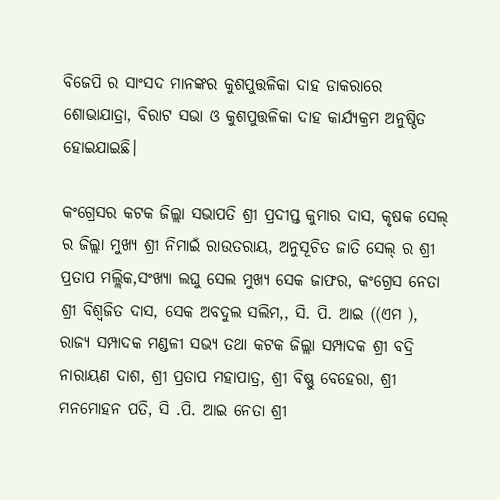ବିଜେପି ର ସାଂସଦ ମାନଙ୍କର କୁଶପୁତ୍ତଳିକା ଦାହ ଡାକରାରେ ଶୋଭାଯାତ୍ରା, ବିରାଟ ସଭା ଓ କୁଶପୁତ୍ତଳିକା ଦାହ କାର୍ଯ୍ୟକ୍ରମ ଅନୁଷ୍ଠିତ ହୋଇଯାଇଛି।

କଂଗ୍ରେସର କଟକ ଜିଲ୍ଲା ସଭାପତି ଶ୍ରୀ ପ୍ରଦୀପ୍ତ କୁମାର ଦାସ, କୃଷକ ସେଲ୍ ର ଜିଲ୍ଲା ମୁଖ୍ୟ ଶ୍ରୀ ନିମାଇଁ ରାଉତରାୟ, ଅନୁସୂଚିତ ଜାତି ସେଲ୍ ର ଶ୍ରୀ ପ୍ରତାପ ମଲ୍ଲିକ,ସଂଖ୍ୟା ଲଘୁ ସେଲ ମୁଖ୍ୟ ସେକ ଜାଫର, କଂଗ୍ରେସ ନେତା ଶ୍ରୀ ବିଶ୍ୱଜିତ ଦାସ, ସେକ ଅବଦୁଲ ସଲିମ,, ସି. ପି. ଆଇ ((ଏମ ), ରାଜ୍ୟ ସମ୍ପାଦକ ମଣ୍ଡଳୀ ସଭ୍ୟ ତଥା କଟକ ଜିଲ୍ଲା ସମ୍ପାଦକ ଶ୍ରୀ ବଦ୍ରି ନାରାୟଣ ଦାଶ, ଶ୍ରୀ ପ୍ରତାପ ମହାପାତ୍ର, ଶ୍ରୀ ବିଷ୍ଣୁ ବେହେରା, ଶ୍ରୀ ମନମୋହନ ପତି, ସି .ପି. ଆଇ ନେତା ଶ୍ରୀ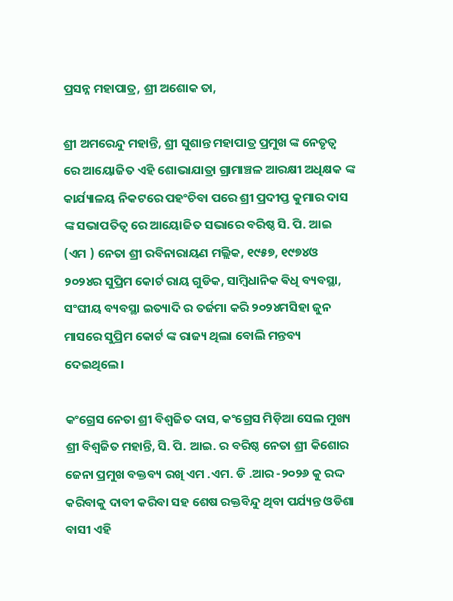ପ୍ରସନ୍ନ ମହାପାତ୍ର, ଶ୍ରୀ ଅଶୋକ ତା,

ଶ୍ରୀ ଅମରେନ୍ଦୁ ମହାନ୍ତି, ଶ୍ରୀ ସୁଶାନ୍ତ ମହାପାତ୍ର ପ୍ରମୁଖ ଙ୍କ ନେତୃତ୍ୱ ରେ ଆୟୋଜିତ ଏହି ଶୋଭାଯାତ୍ରା ଗ୍ରାମାଞ୍ଚଳ ଆରକ୍ଷୀ ଅଧିକ୍ଷକ ଙ୍କ କାର୍ଯ୍ୟାଳୟ ନିକଟରେ ପହଂଚିବା ପରେ ଶ୍ରୀ ପ୍ରଦୀପ୍ତ କୁମାର ଦାସ ଙ୍କ ସଭାପତିତ୍ୱ ରେ ଆୟୋଜିତ ସଭାରେ ବରିଷ୍ଠ ସି. ପି. ଆଇ (ଏମ ) ନେତା ଶ୍ରୀ ରବିନାରାୟଣ ମଲ୍ଲିକ, ୧୯୫୭, ୧୯୭୪ଓ ୨୦୨୪ର ସୁପ୍ରିମ କୋର୍ଟ ରାୟ ଗୁଡିକ, ସାମ୍ବିଧାନିକ ଵିଧି ବ୍ୟବସ୍ଥା, ସଂଘୀୟ ବ୍ୟବସ୍ଥା ଇତ୍ୟାଦି ର ତର୍ଜମା କରି ୨୦୨୪ମସିହା ଜୁନ ମାସରେ ସୁପ୍ରିମ କୋର୍ଟ ଙ୍କ ରାଜ୍ୟ ଥିଲା ବୋଲି ମନ୍ତବ୍ୟ ଦେଇଥିଲେ।

କଂଗ୍ରେସ ନେତା ଶ୍ରୀ ବିଶ୍ୱଜିତ ଦାସ, କଂଗ୍ରେସ ମିଡ଼ିଆ ସେଲ ମୁଖ୍ୟ ଶ୍ରୀ ବିଶ୍ୱଜିତ ମହାନ୍ତି, ସି. ପି. ଆଇ. ର ବରିଷ୍ଠ ନେତା ଶ୍ରୀ କିଶୋର ଜେନା ପ୍ରମୁଖ ବକ୍ତବ୍ୟ ରଖି ଏମ .ଏମ. ଡି .ଆର -୨୦୨୬ କୁ ରଦ୍ଦ କରିବାକୁ ଦାବୀ କରିବା ସହ ଶେଷ ରକ୍ତବିନ୍ଦୁ ଥିବା ପର୍ଯ୍ୟନ୍ତ ଓଡିଶା ବାସୀ ଏହି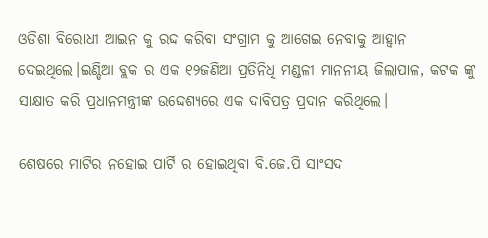ଓଡିଶା ବିରୋଧୀ ଆଇନ କୁ ରଦ୍ଦ କରିବା ସଂଗ୍ରାମ କୁ ଆଗେଇ ନେବାକୁ ଆହ୍ୱାନ ଦେଇଥିଲେ।ଇଣ୍ଡିଆ ବ୍ଲକ ର ଏକ ୧୨ଜଣିଆ ପ୍ରତିନିଧି ମଣ୍ଡଳୀ ମାନନୀୟ ଜିଲାପାଳ, କଟକ ଙ୍କୁ ସାକ୍ଷାତ କରି ପ୍ରଧାନମନ୍ତ୍ରୀଙ୍କ ଉଦ୍ଦେଶ୍ୟରେ ଏକ ଦାବିପତ୍ର ପ୍ରଦାନ କରିଥିଲେ।

ଶେଷରେ ମାଟିର ନହୋଇ ପାର୍ଟି ର ହୋଇଥିବା ବି.ଜେ.ପି ସାଂସଦ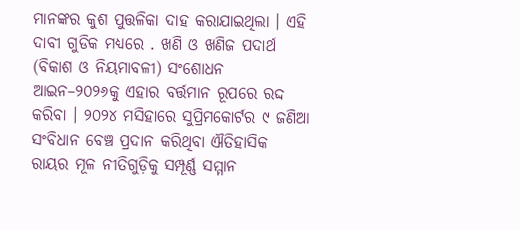ମାନଙ୍କର କୁଶ ପୁତ୍ତଳିକା ଦାହ କରାଯାଇଥିଲା । ଏହି ଦାବୀ ଗୁଡିକ ମଧ୍ୟରେ . ଖଣି ଓ ଖଣିଜ ପଦାର୍ଥ (ବିକାଶ ଓ ନିୟମାବଳୀ) ସଂଶୋଧନ ଆଇନ–୨୦୨୬କୁ ଏହାର ବର୍ତ୍ତମାନ ରୂପରେ ରଦ୍ଦ କରିବା । ୨୦୨୪ ମସିହାରେ ସୁପ୍ରିମକୋର୍ଟର ୯ ଜଣିଆ ସଂବିଧାନ ବେଞ୍ଚ ପ୍ରଦାନ କରିଥିବା ଐତିହାସିକ ରାୟର ମୂଳ ନୀତିଗୁଡ଼ିକୁ ସମ୍ପୂର୍ଣ୍ଣ ସମ୍ମାନ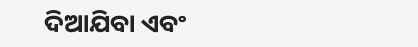ଦିଆଯିବା ଏବଂ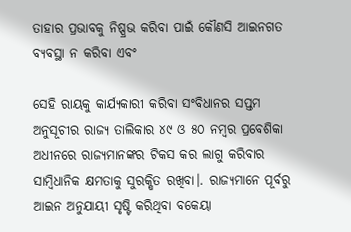ତାହାର ପ୍ରଭାବକୁ ନିଷ୍ପ୍ରଭ କରିବା ପାଇଁ କୌଣସି ଆଇନଗତ ବ୍ୟବସ୍ଥା ନ କରିବା ଏବଂ

ସେହି ରାୟକୁ କାର୍ଯ୍ୟକାରୀ କରିବା ସଂବିଧାନର ସପ୍ତମ ଅନୁସୂଚୀର ରାଜ୍ୟ ତାଲିକାର ୪୯ ଓ ୫୦ ନମ୍ବର ପ୍ରବେଶିକା ଅଧୀନରେ ରାଜ୍ୟମାନଙ୍କର ଟିକସ କର ଲାଗୁ କରିବାର ସାମ୍ବିଧାନିକ କ୍ଷମତାକୁ ସୁରକ୍ଷିତ ରଖିବା।. ରାଜ୍ୟମାନେ ପୂର୍ବରୁ ଆଇନ ଅନୁଯାୟୀ ସୃଷ୍ଟି କରିଥିବା ବକେୟା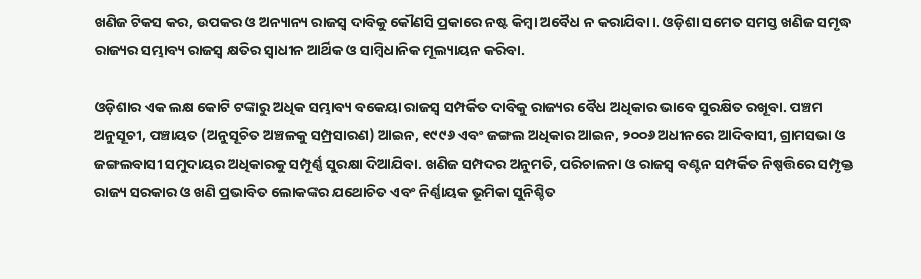ଖଣିଜ ଟିକସ କର, ଉପକର ଓ ଅନ୍ୟାନ୍ୟ ରାଜସ୍ୱ ଦାବିକୁ କୌଣସି ପ୍ରକାରେ ନଷ୍ଟ କିମ୍ବା ଅବୈଧ ନ କରାଯିବା।. ଓଡ଼ିଶା ସମେତ ସମସ୍ତ ଖଣିଜ ସମୃଦ୍ଧ ରାଜ୍ୟର ସମ୍ଭାବ୍ୟ ରାଜସ୍ୱ କ୍ଷତିର ସ୍ୱାଧୀନ ଆର୍ଥିକ ଓ ସାମ୍ବିଧାନିକ ମୂଲ୍ୟାୟନ କରିବା.

ଓଡ଼ିଶାର ଏକ ଲକ୍ଷ କୋଟି ଟଙ୍କାରୁ ଅଧିକ ସମ୍ଭାବ୍ୟ ବକେୟା ରାଜସ୍ୱ ସମ୍ପର୍କିତ ଦାବିକୁ ରାଜ୍ୟର ବୈଧ ଅଧିକାର ଭାବେ ସୁରକ୍ଷିତ ରଖୂବା. ପଞ୍ଚମ ଅନୁସୂଚୀ, ପଞ୍ଚାୟତ (ଅନୁସୂଚିତ ଅଞ୍ଚଳକୁ ସମ୍ପ୍ରସାରଣ) ଆଇନ, ୧୯୯୬ ଏବଂ ଜଙ୍ଗଲ ଅଧିକାର ଆଇନ, ୨୦୦୬ ଅଧୀନରେ ଆଦିବାସୀ, ଗ୍ରାମସଭା ଓ ଜଙ୍ଗଲବାସୀ ସମୁଦାୟର ଅଧିକାରକୁ ସମ୍ପୂର୍ଣ୍ଣ ସୁରକ୍ଷା ଦିଆଯିବା. ଖଣିଜ ସମ୍ପଦର ଅନୁମତି, ପରିଚାଳନା ଓ ରାଜସ୍ୱ ବଣ୍ଟନ ସମ୍ପର୍କିତ ନିଷ୍ପତ୍ତିରେ ସମ୍ପୃକ୍ତ ରାଜ୍ୟ ସରକାର ଓ ଖଣି ପ୍ରଭାବିତ ଲୋକଙ୍କର ଯଥୋଚିତ ଏବଂ ନିର୍ଣ୍ଣାୟକ ଭୂମିକା ସୁନିଶ୍ଚିତ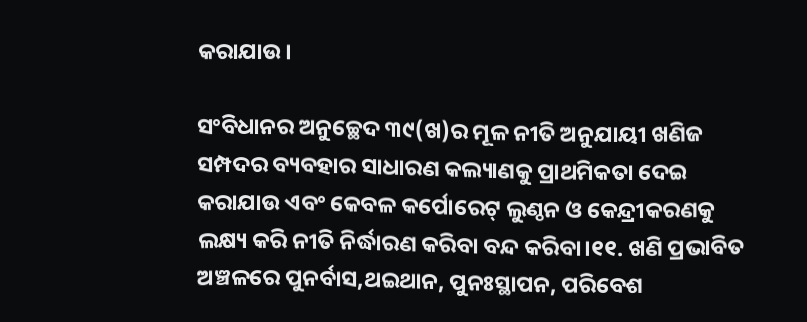କରାଯାଉ।

ସଂବିଧାନର ଅନୁଚ୍ଛେଦ ୩୯(ଖ)ର ମୂଳ ନୀତି ଅନୁଯାୟୀ ଖଣିଜ ସମ୍ପଦର ବ୍ୟବହାର ସାଧାରଣ କଲ୍ୟାଣକୁ ପ୍ରାଥମିକତା ଦେଇ କରାଯାଉ ଏବଂ କେବଳ କର୍ପୋରେଟ୍ ଲୁଣ୍ଠନ ଓ କେନ୍ଦ୍ରୀକରଣକୁ ଲକ୍ଷ୍ୟ କରି ନୀତି ନିର୍ଦ୍ଧାରଣ କରିବା ବନ୍ଦ କରିବା।୧୧. ଖଣି ପ୍ରଭାବିତ ଅଞ୍ଚଳରେ ପୁନର୍ବାସ,ଥଇଥାନ, ପୁନଃସ୍ଥାପନ, ପରିବେଶ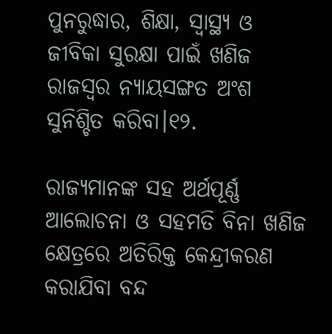ପୁନରୁଦ୍ଧାର, ଶିକ୍ଷା, ସ୍ୱାସ୍ଥ୍ୟ ଓ ଜୀବିକା ସୁରକ୍ଷା ପାଇଁ ଖଣିଜ ରାଜସ୍ୱର ନ୍ୟାୟସଙ୍ଗତ ଅଂଶ ସୁନିଶ୍ଚିତ କରିବା।୧୨.

ରାଜ୍ୟମାନଙ୍କ ସହ ଅର୍ଥପୂର୍ଣ୍ଣ ଆଲୋଚନା ଓ ସହମତି ବିନା ଖଣିଜ କ୍ଷେତ୍ରରେ ଅତିରିକ୍ତ କେନ୍ଦ୍ରୀକରଣ କରାଯିବା ବନ୍ଦ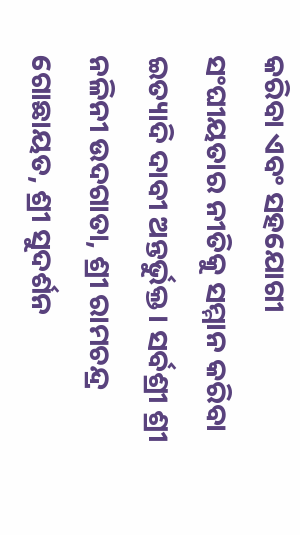କରିବା ଏବଂ ସହଯୋଗୀ ସଂଘୀୟତାର ନୀତିକୁ ସମ୍ମାନ କରିବା ଇତ୍ୟାଦି ଦାବୀ ଅନ୍ତର୍ଭୁକ୍ତ। ସର୍ବଶ୍ରୀ ଶ୍ରୀ ନଳିନୀ ଉଦଗାତା, ଶ୍ରୀ ରାମଚନ୍ଦ୍ର ଗୋଛାୟତ, ଶ୍ରୀ ସୁଦର୍ଶନ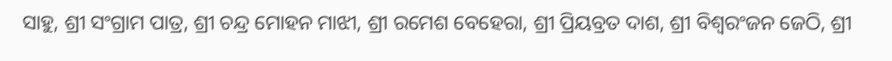ସାହୁ, ଶ୍ରୀ ସଂଗ୍ରାମ ପାତ୍ର, ଶ୍ରୀ ଚନ୍ଦ୍ର ମୋହନ ମାଝୀ, ଶ୍ରୀ ରମେଶ ବେହେରା, ଶ୍ରୀ ପ୍ରିୟବ୍ରତ ଦାଶ, ଶ୍ରୀ ବିଶ୍ୱରଂଜନ ଜେଠି, ଶ୍ରୀ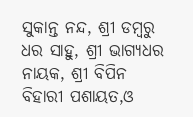ସୁକାନ୍ତ ନନ୍ଦ, ଶ୍ରୀ ଡମ୍ବରୁ ଧର ସାହୁ, ଶ୍ରୀ ଭାଗ୍ୟଧର ନାୟକ, ଶ୍ରୀ ବିପିନ ବିହାରୀ ପଶାୟତ,ଓ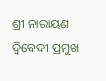ଶ୍ରୀ ନାରାୟଣ ଦ୍ବିବେଦୀ ପ୍ରମୁଖ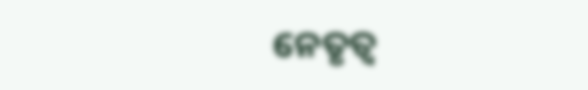ନେତୃତ୍ୱ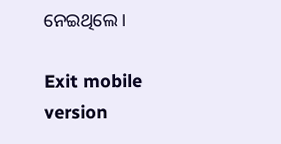ନେଇଥିଲେ ।

Exit mobile version